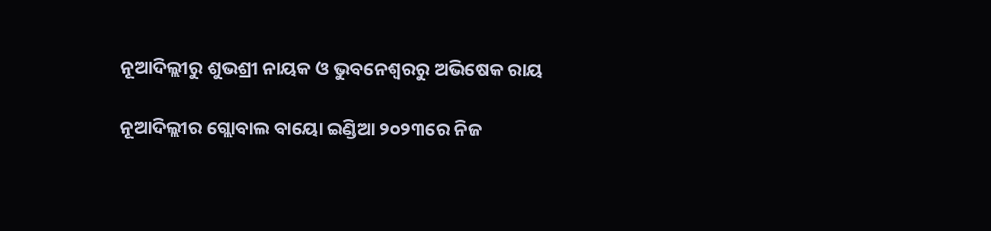ନୂଆଦିଲ୍ଲୀରୁ ଶୁଭଶ୍ରୀ ନାୟକ ଓ ଭୁବନେଶ୍ଵରରୁ ଅଭିଷେକ ରାୟ

ନୂଆଦିଲ୍ଲୀର ଗ୍ଲୋବାଲ ବାୟୋ ଇଣ୍ଡିଆ ୨୦୨୩ରେ ନିଜ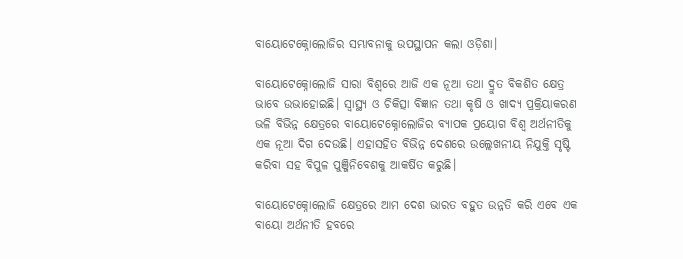ବାୟୋଟେକ୍ନୋଲୋଜିର ସମ୍ଭାବନାକୁ ଉପସ୍ଥାପନ କଲା ଓଡ଼ିଶା।

ବାୟୋଟେକ୍ନୋଲୋଜି ସାରା ବିଶ୍ଵରେ ଆଜି ଏକ ନୂଆ ତଥା ଦ୍ରୁତ ବିକଶିତ କ୍ଷେତ୍ର ଭାବେ ଉଭାହୋଇଛି। ସ୍ୱାସ୍ଥ୍ୟ ଓ ଚିକିତ୍ସା ବିଜ୍ଞାନ ତଥା କୃଷି ଓ ଖାଦ୍ୟ ପ୍ରକ୍ରିୟାକରଣ ଭଳି ବିଭିନ୍ନ କ୍ଷେତ୍ରରେ ବାୟୋଟେକ୍ନୋଲୋଜିର ବ୍ୟାପକ ପ୍ରୟୋଗ ବିଶ୍ଵ ଅର୍ଥନୀତିକୁ ଏକ ନୂଆ ଦିଗ ଦେଉଛି। ଏହାସହିତ ବିଭିନ୍ନ ଦେଶରେ ଉଲ୍ଲେଖନୀୟ ନିଯୁକ୍ତି ସୃଷ୍ଟି କରିବା ସହ ବିପୁଳ ପୁଞ୍ଜିନିବେଶକୁ ଆକର୍ଷିତ କରୁଛି।

ବାୟୋଟେକ୍ନୋଲୋଜି କ୍ଷେତ୍ରରେ ଆମ ଦେଶ ଭାରତ ବହୁତ ଉନ୍ନତି କରି ଏବେ ଏକ ବାୟୋ ଅର୍ଥନୀତି ହବରେ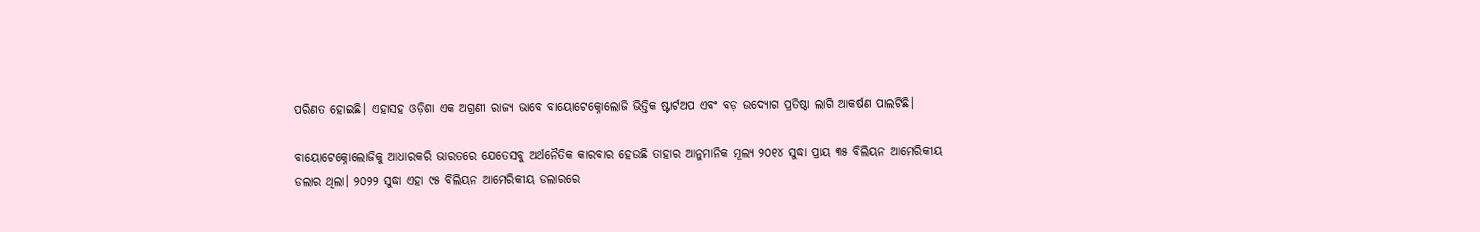ପରିଣତ ହୋଇଛି। ଏହାସହ ଓଡ଼ିଶା ଏକ ଅଗ୍ରଣୀ ରାଜ୍ୟ ଭାବେ ବାୟୋଟେକ୍ନୋଲୋଜି ଭିତ୍ତିକ ଷ୍ଟାର୍ଟଅପ ଏବଂ ବଡ଼ ଉଦ୍ୟୋଗ ପ୍ରତିଷ୍ଠା ଲାଗି ଆକର୍ଷଣ ପାଲଟିଛି।

ବାୟୋଟେକ୍ନୋଲୋଜିକୁ ଆଧାରକରି ଭାରତରେ ଯେତେସବୁ ଅର୍ଥନୈତିକ କାରବାର ହେଉଛି ତାହାର ଆନୁମାନିକ ମୂଲ୍ୟ ୨୦୧୪ ସୁଦ୍ଧା ପ୍ରାୟ ୩୫ ବିଲିୟନ ଆମେରିକୀୟ ଡଲାର ଥିଲା। ୨୦୨୨ ସୁଦ୍ଧା ଏହା ୯୫ ବିଲିୟନ ଆମେରିକୀୟ ଡଲାରରେ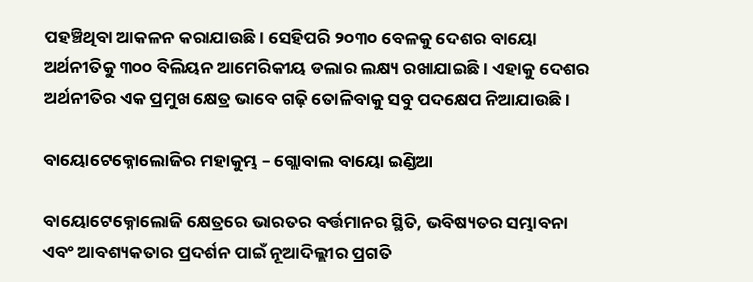ପହଞ୍ଚିଥିବା ଆକଳନ କରାଯାଉଛି। ସେହିପରି ୨୦୩୦ ବେଳକୁ ଦେଶର ବାୟୋ ଅର୍ଥନୀତିକୁ ୩୦୦ ବିଲିୟନ ଆମେରିକୀୟ ଡଲାର ଲକ୍ଷ୍ୟ ରଖାଯାଇଛି। ଏହାକୁ ଦେଶର ଅର୍ଥନୀତିର ଏକ ପ୍ରମୁଖ କ୍ଷେତ୍ର ଭାବେ ଗଢ଼ି ତୋଳିବାକୁ ସବୁ ପଦକ୍ଷେପ ନିଆଯାଉଛି।

ବାୟୋଟେକ୍ନୋଲୋଜିର ମହାକୁମ୍ଭ – ଗ୍ଲୋବାଲ ବାୟୋ ଇଣ୍ଡିଆ

ବାୟୋଟେକ୍ନୋଲୋଜି କ୍ଷେତ୍ରରେ ଭାରତର ବର୍ତ୍ତମାନର ସ୍ଥିତି, ଭବିଷ୍ୟତର ସମ୍ଭାବନା ଏବଂ ଆବଶ୍ୟକତାର ପ୍ରଦର୍ଶନ ପାଇଁ ନୂଆଦିଲ୍ଲୀର ପ୍ରଗତି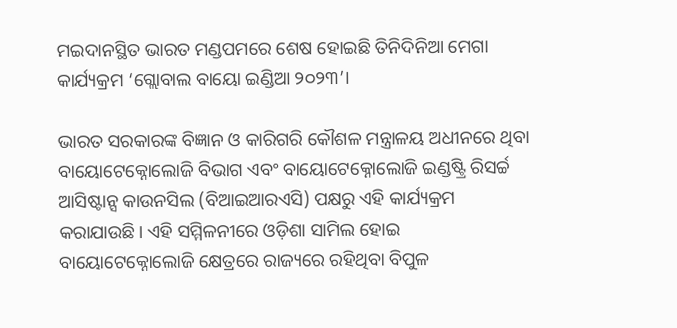ମଇଦାନସ୍ଥିତ ଭାରତ ମଣ୍ଡପମରେ ଶେଷ ହୋଇଛି ତିନିଦିନିଆ ମେଗା କାର୍ଯ୍ୟକ୍ରମ ‘ଗ୍ଲୋବାଲ ବାୟୋ ଇଣ୍ଡିଆ ୨୦୨୩’।

ଭାରତ ସରକାରଙ୍କ ବିଜ୍ଞାନ ଓ କାରିଗରି କୌଶଳ ମନ୍ତ୍ରାଳୟ ଅଧୀନରେ ଥିବା ବାୟୋଟେକ୍ନୋଲୋଜି ବିଭାଗ ଏବଂ ବାୟୋଟେକ୍ନୋଲୋଜି ଇଣ୍ଡଷ୍ଟ୍ରି ରିସର୍ଚ୍ଚ ଆସିଷ୍ଟାନ୍ସ କାଉନସିଲ (ବିଆଇଆରଏସି) ପକ୍ଷରୁ ଏହି କାର୍ଯ୍ୟକ୍ରମ କରାଯାଉଛି। ଏହି ସମ୍ମିଳନୀରେ ଓଡ଼ିଶା ସାମିଲ ହୋଇ ବାୟୋଟେକ୍ନୋଲୋଜି କ୍ଷେତ୍ରରେ ରାଜ୍ୟରେ ରହିଥିବା ବିପୁଳ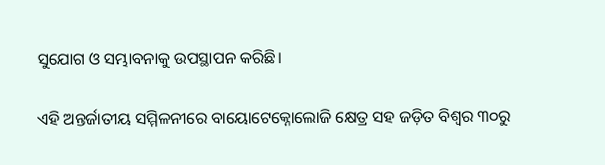ସୁଯୋଗ ଓ ସମ୍ଭାବନାକୁ ଉପସ୍ଥାପନ କରିଛି।

ଏହି ଅନ୍ତର୍ଜାତୀୟ ସମ୍ମିଳନୀରେ ବାୟୋଟେକ୍ନୋଲୋଜି କ୍ଷେତ୍ର ସହ ଜଡ଼ିତ ବିଶ୍ଵର ୩୦ରୁ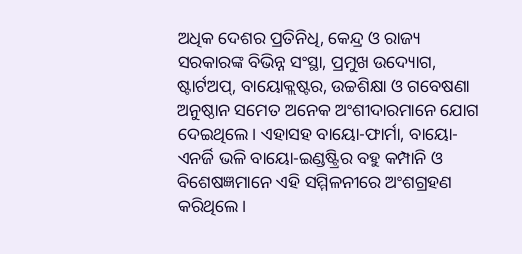ଅଧିକ ଦେଶର ପ୍ରତିନିଧି, କେନ୍ଦ୍ର ଓ ରାଜ୍ୟ ସରକାରଙ୍କ ବିଭିନ୍ନ ସଂସ୍ଥା, ପ୍ରମୁଖ ଉଦ୍ୟୋଗ, ଷ୍ଟାର୍ଟଅପ୍, ବାୟୋକ୍ଲଷ୍ଟର, ଉଚ୍ଚଶିକ୍ଷା ଓ ଗବେଷଣା ଅନୁଷ୍ଠାନ ସମେତ ଅନେକ ଅଂଶୀଦାରମାନେ ଯୋଗ ଦେଇଥିଲେ। ଏହାସହ ବାୟୋ-ଫାର୍ମା, ବାୟୋ-ଏନର୍ଜି ଭଳି ବାୟୋ-ଇଣ୍ଡଷ୍ଟ୍ରିର ବହୁ କମ୍ପାନି ଓ ବିଶେଷଜ୍ଞମାନେ ଏହି ସମ୍ମିଳନୀରେ ଅଂଶଗ୍ରହଣ କରିଥିଲେ।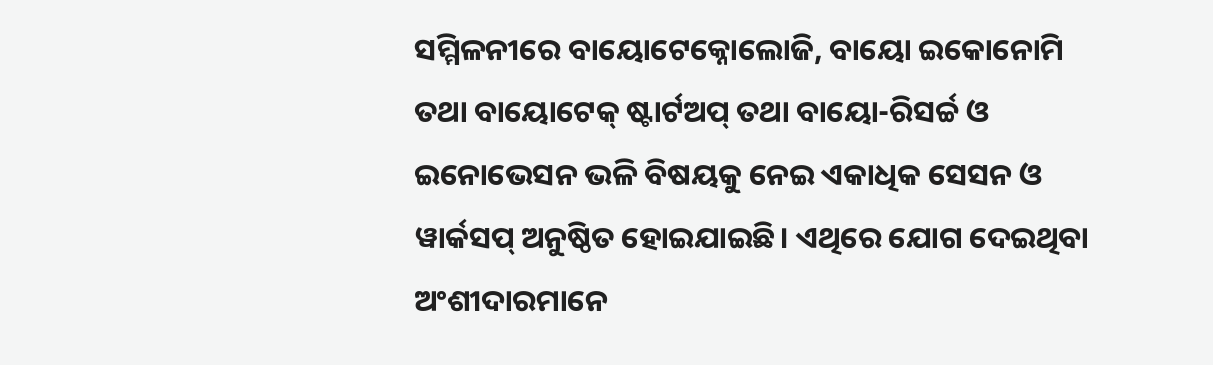ସମ୍ମିଳନୀରେ ବାୟୋଟେକ୍ନୋଲୋଜି, ବାୟୋ ଇକୋନୋମି ତଥା ବାୟୋଟେକ୍ ଷ୍ଟାର୍ଟଅପ୍ ତଥା ବାୟୋ-ରିସର୍ଚ୍ଚ ଓ ଇନୋଭେସନ ଭଳି ବିଷୟକୁ ନେଇ ଏକାଧିକ ସେସନ ଓ ୱାର୍କସପ୍ ଅନୁଷ୍ଠିତ ହୋଇଯାଇଛି। ଏଥିରେ ଯୋଗ ଦେଇଥିବା ଅଂଶୀଦାରମାନେ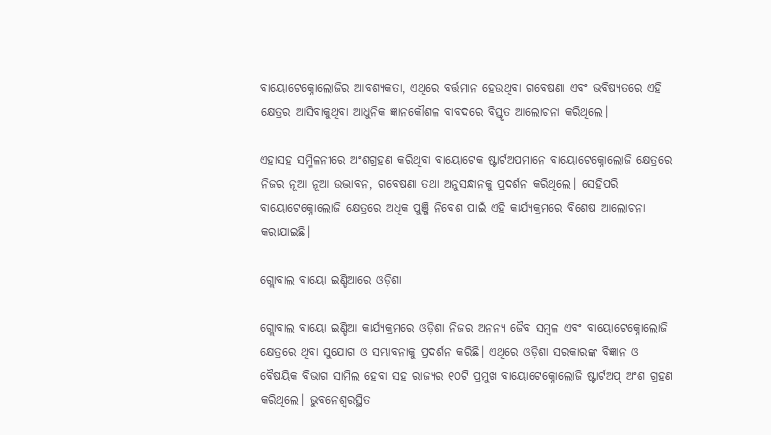ବାୟୋଟେକ୍ନୋଲୋଜିର ଆବଶ୍ୟକତା, ଏଥିରେ ବର୍ତ୍ତମାନ ହେଉଥିବା ଗବେଷଣା ଏବଂ ଭବିଷ୍ୟତରେ ଏହି କ୍ଷେତ୍ରର ଆସିବାକୁଥିବା ଆଧୁନିକ ଜ୍ଞାନକୌଶଳ ବାବଦରେ ବିସ୍ତୃତ ଆଲୋଚନା କରିଥିଲେ।

ଏହାସହ ସମ୍ମିଳନୀରେ ଅଂଶଗ୍ରହଣ କରିଥିବା ବାୟୋଟେକ ଷ୍ଟାର୍ଟଅପମାନେ ବାୟୋଟେକ୍ନୋଲୋଜି କ୍ଷେତ୍ରରେ  ନିଜର ନୂଆ ନୂଆ ଉଦ୍ଭାବନ, ଗବେଷଣା ତଥା ଅନୁସନ୍ଧାନକୁ ପ୍ରଦର୍ଶନ କରିଥିଲେ। ସେହିପରି ବାୟୋଟେକ୍ନୋଲୋଜି କ୍ଷେତ୍ରରେ ଅଧିକ ପୁଞ୍ଜି ନିବେଶ ପାଇଁ ଏହି କାର୍ଯ୍ୟକ୍ରମରେ ବିଶେଷ ଆଲୋଚନା କରାଯାଇଛି।

ଗ୍ଲୋବାଲ ବାୟୋ ଇଣ୍ଡିଆରେ ଓଡ଼ିଶା

ଗ୍ଲୋବାଲ ବାୟୋ ଇଣ୍ଡିଆ କାର୍ଯ୍ୟକ୍ରମରେ ଓଡ଼ିଶା ନିଜର ଅନନ୍ୟ ଜୈବ ସମ୍ବଳ ଏବଂ ବାୟୋଟେକ୍ନୋଲୋଜି କ୍ଷେତ୍ରରେ ଥିବା ସୁଯୋଗ ଓ ସମ୍ଭାବନାକୁ ପ୍ରଦର୍ଶନ କରିଛି। ଏଥିରେ ଓଡ଼ିଶା ସରକାରଙ୍କ ବିଜ୍ଞାନ ଓ ବୈଷୟିକ ବିଭାଗ ସାମିଲ ହେବା ସହ ରାଜ୍ୟର ୧୦ଟି ପ୍ରମୁଖ ବାୟୋଟେକ୍ନୋଲୋଜି ଷ୍ଟାର୍ଟଅପ୍ ଅଂଶ ଗ୍ରହଣ କରିଥିଲେ। ଭୁବନେଶ୍ଵରସ୍ଥିତ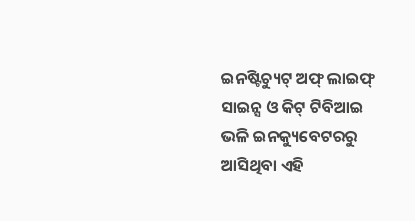ଇନଷ୍ଟିଚ୍ୟୁଟ୍ ଅଫ୍ ଲାଇଫ୍ ସାଇନ୍ସ ଓ କିଟ୍ ଟିବିଆଇ ଭଳି ଇନକ୍ୟୁବେଟରରୁ ଆସିଥିବା ଏହି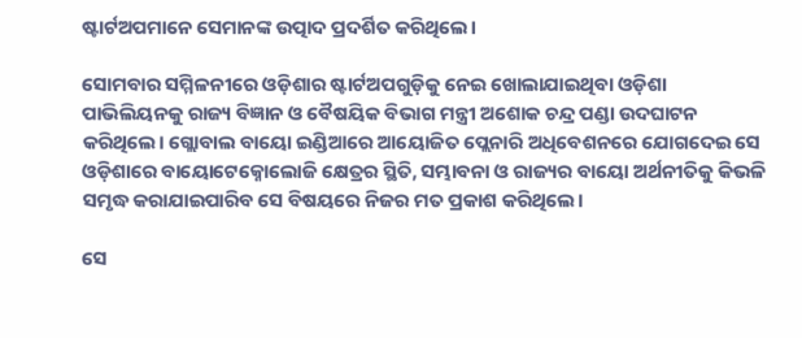ଷ୍ଟାର୍ଟଅପମାନେ ସେମାନଙ୍କ ଉତ୍ପାଦ ପ୍ରଦର୍ଶିତ କରିଥିଲେ।

ସୋମବାର ସମ୍ମିଳନୀରେ ଓଡ଼ିଶାର ଷ୍ଟାର୍ଟଅପଗୁଡ଼ିକୁ ନେଇ ଖୋଲାଯାଇଥିବା ଓଡ଼ିଶା ପାଭିଲିୟନକୁ ରାଜ୍ୟ ବିଜ୍ଞାନ ଓ ବୈଷୟିକ ବିଭାଗ ମନ୍ତ୍ରୀ ଅଶୋକ ଚନ୍ଦ୍ର ପଣ୍ଡା ଉଦଘାଟନ କରିଥିଲେ। ଗ୍ଲୋବାଲ ବାୟୋ ଇଣ୍ଡିଆରେ ଆୟୋଜିତ ପ୍ଲେନାରି ଅଧିବେଶନରେ ଯୋଗଦେଇ ସେ ଓଡ଼ିଶାରେ ବାୟୋଟେକ୍ନୋଲୋଜି କ୍ଷେତ୍ରର ସ୍ଥିତି, ସମ୍ଭାବନା ଓ ରାଜ୍ୟର ବାୟୋ ଅର୍ଥନୀତିକୁ କିଭଳି ସମୃଦ୍ଧ କରାଯାଇପାରିବ ସେ ବିଷୟରେ ନିଜର ମତ ପ୍ରକାଶ କରିଥିଲେ।

ସେ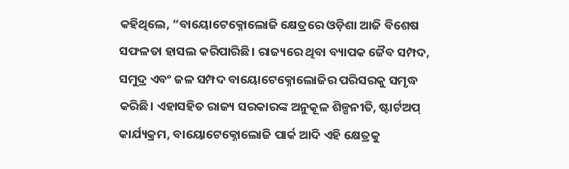କହିଥିଲେ, “ବାୟୋଟେକ୍ନୋଲୋଜି କ୍ଷେତ୍ରରେ ଓଡ଼ିଶା ଆଜି ବିଶେଷ ସଫଳତା ହାସଲ କରିପାରିଛି। ରାଜ୍ୟରେ ଥିବା ବ୍ୟାପକ ଜୈବ ସମ୍ପଦ, ସମୁଦ୍ର ଏବଂ ଜଳ ସମ୍ପଦ ବାୟୋଟେକ୍ନୋଲୋଜିର ପରିସରକୁ ସମୃଦ୍ଧ କରିଛି। ଏହାସହିତ ରାଜ୍ୟ ସରକାରଙ୍କ ଅନୁକୂଳ ଶିଳ୍ପନୀତି, ଷ୍ଟାର୍ଟଅପ୍ କାର୍ଯ୍ୟକ୍ରମ, ବାୟୋଟେକ୍ନୋଲୋଜି ପାର୍କ ଆଦି ଏହି କ୍ଷେତ୍ରକୁ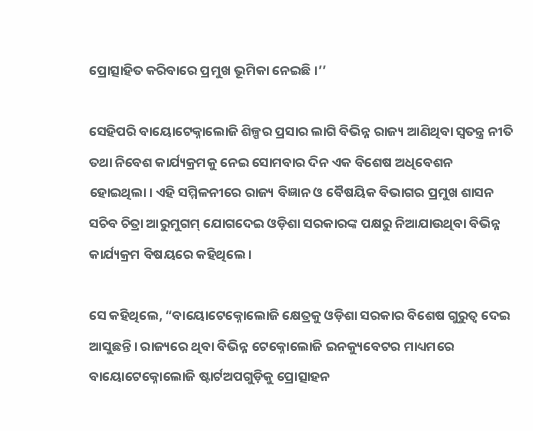ପ୍ରୋତ୍ସାହିତ କରିବାରେ ପ୍ରମୁଖ ଭୂମିକା ନେଇଛି।’’

ସେହିପରି ବାୟୋଟେକ୍ନାଲୋଜି ଶିଳ୍ପର ପ୍ରସାର ଲାଗି ବିଭିନ୍ନ ରାଜ୍ୟ ଆଣିଥିବା ସ୍ୱତନ୍ତ୍ର ନୀତି ତଥା ନିବେଶ କାର୍ଯ୍ୟକ୍ରମକୁ ନେଇ ସୋମବାର ଦିନ ଏକ ବିଶେଷ ଅଧିବେଶନ ହୋଇଥିଲା। ଏହି ସମ୍ମିଳନୀରେ ରାଜ୍ୟ ବିଜ୍ଞାନ ଓ ବୈଷୟିକ ବିଭାଗର ପ୍ରମୁଖ ଶାସନ ସଚିବ ଚିତ୍ରା ଆରୁମୁଗମ୍ ଯୋଗଦେଇ ଓଡ଼ିଶା ସରକାରଙ୍କ ପକ୍ଷରୁ ନିଆଯାଉଥିବା ବିଭିନ୍ନ କାର୍ଯ୍ୟକ୍ରମ ବିଷୟରେ କହିଥିଲେ।

ସେ କହିଥିଲେ, “ବାୟୋଟେକ୍ନୋଲୋଜି କ୍ଷେତ୍ରକୁ ଓଡ଼ିଶା ସରକାର ବିଶେଷ ଗୁରୁତ୍ୱ ଦେଇ ଆସୁଛନ୍ତି। ରାଜ୍ୟରେ ଥିବା ବିଭିନ୍ନ ଟେକ୍ନୋଲୋଜି ଇନକ୍ୟୁବେଟର ମାଧ୍ୟମରେ ବାୟୋଟେକ୍ନୋଲୋଜି ଷ୍ଟାର୍ଟଅପଗୁଡ଼ିକୁ ପ୍ରୋତ୍ସାହନ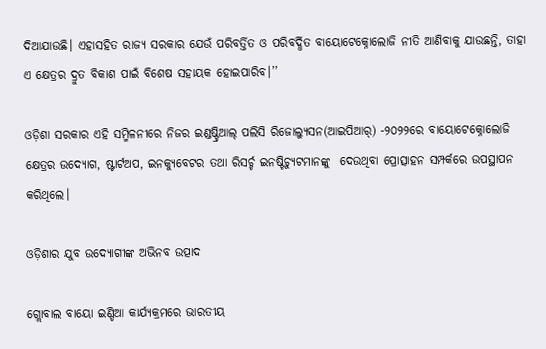ଦିଆଯାଉଛି। ଏହାସହିତ ରାଜ୍ୟ ସରକାର ଯେଉଁ ପରିବର୍ତ୍ତିତ ଓ ପରିବର୍ଦ୍ଧିତ ବାୟୋଟେକ୍ନୋଲୋଜି ନୀତି ଆଣିବାକୁ ଯାଉଛନ୍ତି, ତାହା ଏ କ୍ଷେତ୍ରର ଦ୍ରୁତ ବିକାଶ ପାଇଁ ବିଶେଷ ସହାୟକ ହୋଇପାରିବ।’’

ଓଡ଼ିଶା ସରକାର ଏହି ସମ୍ମିଳନୀରେ ନିଜର ଇଣ୍ଡଷ୍ଟ୍ରିଆଲ୍ ପଲିସି ରିଜୋଲ୍ୟୁସନ(ଆଇପିଆର୍) -୨୦୨୨ରେ ବାୟୋଟେକ୍ନୋଲୋଜି କ୍ଷେତ୍ରର ଉଦ୍ୟୋଗ, ଷ୍ଟାର୍ଟଅପ, ଇନକ୍ୟୁବେଟର ତଥା ରିସର୍ଚ୍ଚ ଇନଷ୍ଟିଚ୍ୟୁଟମାନଙ୍କୁ  ଦେଉଥିବା ପ୍ରୋତ୍ସାହନ ସମ୍ପର୍କରେ ଉପସ୍ଥାପନ କରିଥିଲେ।

ଓଡ଼ିଶାର ଯୁବ ଉଦ୍ୟୋଗୀଙ୍କ ଅଭିନବ ଉତ୍ପାଦ

ଗ୍ଲୋବାଲ ବାୟୋ ଇଣ୍ଡିଆ କାର୍ଯ୍ୟକ୍ରମରେ ଭାରତୀୟ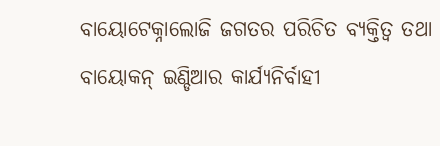ବାୟୋଟେକ୍ନାଲୋଜି ଜଗତର ପରିଚିତ ବ୍ୟକ୍ତିତ୍ୱ ତଥା ବାୟୋକନ୍ ଇଣ୍ଡିଆର କାର୍ଯ୍ୟନିର୍ବାହୀ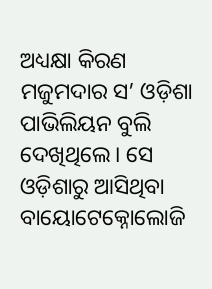ଅଧ୍ୟକ୍ଷା କିରଣ ମଜୁମଦାର ସ’ ଓଡ଼ିଶା ପାଭିଲିୟନ ବୁଲି ଦେଖିଥିଲେ। ସେ ଓଡ଼ିଶାରୁ ଆସିଥିବା ବାୟୋଟେକ୍ନୋଲୋଜି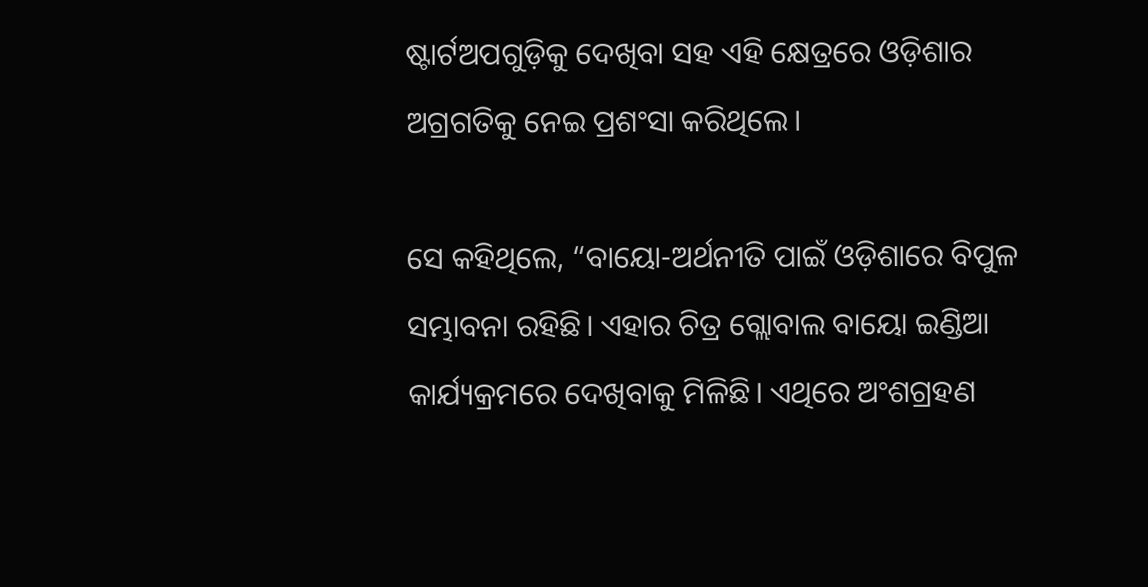ଷ୍ଟାର୍ଟଅପଗୁଡ଼ିକୁ ଦେଖିବା ସହ ଏହି କ୍ଷେତ୍ରରେ ଓଡ଼ିଶାର ଅଗ୍ରଗତିକୁ ନେଇ ପ୍ରଶଂସା କରିଥିଲେ।

ସେ କହିଥିଲେ, “ବାୟୋ-ଅର୍ଥନୀତି ପାଇଁ ଓଡ଼ିଶାରେ ବିପୁଳ ସମ୍ଭାବନା ରହିଛି। ଏହାର ଚିତ୍ର ଗ୍ଲୋବାଲ ବାୟୋ ଇଣ୍ଡିଆ କାର୍ଯ୍ୟକ୍ରମରେ ଦେଖିବାକୁ ମିଳିଛି। ଏଥିରେ ଅଂଶଗ୍ରହଣ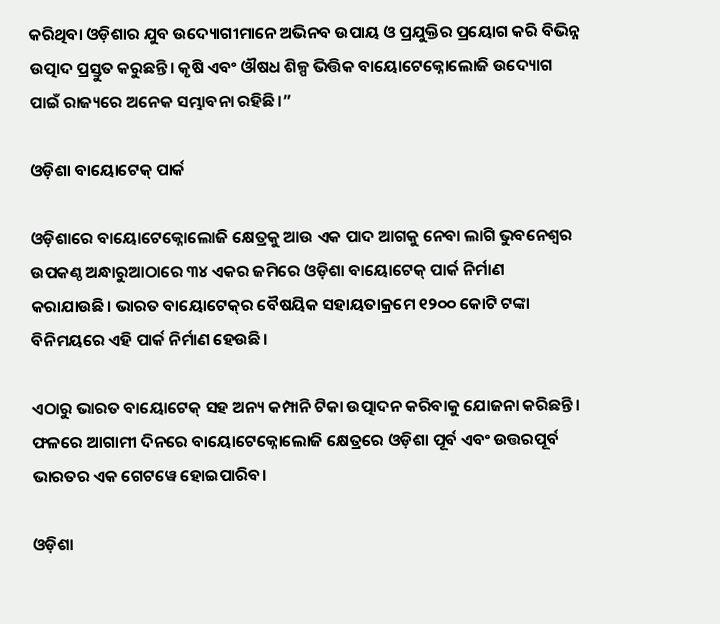କରିଥିବା ଓଡ଼ିଶାର ଯୁବ ଉଦ୍ୟୋଗୀମାନେ ଅଭିନବ ଉପାୟ ଓ ପ୍ରଯୁକ୍ତିର ପ୍ରୟୋଗ କରି ବିଭିନ୍ନ ଉତ୍ପାଦ ପ୍ରସ୍ତୁତ କରୁଛନ୍ତି। କୃଷି ଏବଂ ଔଷଧ ଶିଳ୍ପ ଭିତ୍ତିକ ବାୟୋଟେକ୍ନୋଲୋଜି ଉଦ୍ୟୋଗ ପାଇଁ ରାଜ୍ୟରେ ଅନେକ ସମ୍ଭାବନା ରହିଛି।”

ଓଡ଼ିଶା ବାୟୋଟେକ୍ ପାର୍କ

ଓଡ଼ିଶାରେ ବାୟୋଟେକ୍ନୋଲୋଜି କ୍ଷେତ୍ରକୁ ଆଉ ଏକ ପାଦ ଆଗକୁ ନେବା ଲାଗି ଭୁବନେଶ୍ୱର ଉପକଣ୍ଠ ଅନ୍ଧାରୁଆଠାରେ ୩୪ ଏକର ଜମିରେ ଓଡ଼ିଶା ବାୟୋଟେକ୍ ପାର୍କ ନିର୍ମାଣ କରାଯାଉଛି। ଭାରତ ବାୟୋଟେକ୍‌ର ବୈଷୟିକ ସହାୟତାକ୍ରମେ ୧୨୦୦ କୋଟି ଟଙ୍କା ବିନିମୟରେ ଏହି ପାର୍କ ନିର୍ମାଣ ହେଉଛି।

ଏଠାରୁ ଭାରତ ବାୟୋଟେକ୍ ସହ ଅନ୍ୟ କମ୍ପାନି ଟିକା ଉତ୍ପାଦନ କରିବାକୁ ଯୋଜନା କରିଛନ୍ତି। ଫଳରେ ଆଗାମୀ ଦିନରେ ବାୟୋଟେକ୍ନୋଲୋଜି କ୍ଷେତ୍ରରେ ଓଡ଼ିଶା ପୂର୍ବ ଏବଂ ଉତ୍ତରପୂର୍ବ ଭାରତର ଏକ ଗେଟୱେ ହୋଇପାରିବ।

ଓଡ଼ିଶା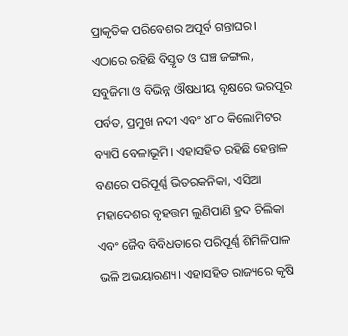ପ୍ରାକୃତିକ ପରିବେଶର ଅପୂର୍ବ ଗନ୍ତାଘର। ଏଠାରେ ରହିଛି ବିସ୍ତୃତ ଓ ଘଞ୍ଚ ଜଙ୍ଗଲ,  ସବୁଜିମା ଓ ବିଭିନ୍ନ ଔଷଧୀୟ ବୃକ୍ଷରେ ଭରପୂର ପର୍ବତ, ପ୍ରମୁଖ ନଦୀ ଏବଂ ୪୮୦ କିଲୋମିଟର ବ୍ୟାପି ବେଳାଭୂମି। ଏହାସହିତ ରହିଛି ହେନ୍ତାଳ ବଣରେ ପରିପୂର୍ଣ୍ଣ ଭିତରକନିକା, ଏସିଆ ମହାଦେଶର ବୃହତ୍ତମ ଲୁଣିପାଣି ହ୍ରଦ ଚିଲିକା ଏବଂ ଜୈବ ବିବିଧତାରେ ପରିପୂର୍ଣ୍ଣ ଶିମିଳିପାଳ ଭଳି ଅଭୟାରଣ୍ୟ। ଏହାସହିତ ରାଜ୍ୟରେ କୃଷି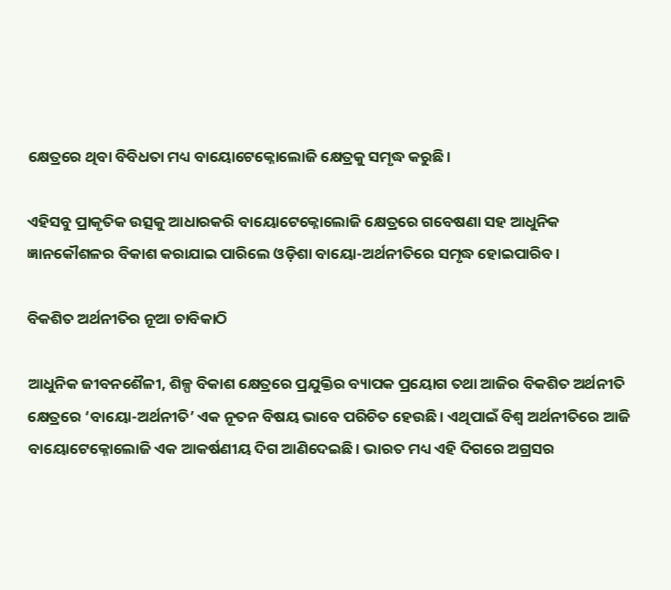କ୍ଷେତ୍ରରେ ଥିବା ବିବିଧତା ମଧ୍ୟ ବାୟୋଟେକ୍ନୋଲୋଜି କ୍ଷେତ୍ରକୁ ସମୃଦ୍ଧ କରୁଛି।

ଏହିସବୁ ପ୍ରାକୃତିକ ଉତ୍ସକୁ ଆଧାରକରି ବାୟୋଟେକ୍ନୋଲୋଜି କ୍ଷେତ୍ରରେ ଗବେଷଣା ସହ ଆଧୁନିକ ଜ୍ଞାନକୌଶଳର ବିକାଶ କରାଯାଇ ପାରିଲେ ଓଡ଼ିଶା ବାୟୋ-ଅର୍ଥନୀତିରେ ସମୃଦ୍ଧ ହୋଇପାରିବ।

ବିକଶିତ ଅର୍ଥନୀତିର ନୂଆ ଚାବିକାଠି

ଆଧୁନିକ ଜୀବନଶୈଳୀ, ଶିଳ୍ପ ବିକାଶ କ୍ଷେତ୍ରରେ ପ୍ରଯୁକ୍ତିର ବ୍ୟାପକ ପ୍ରୟୋଗ ତଥା ଆଜିର ବିକଶିତ ଅର୍ଥନୀତି କ୍ଷେତ୍ରରେ ‘ବାୟୋ-ଅର୍ଥନୀତି’ ଏକ ନୂତନ ବିଷୟ ଭାବେ ପରିଚିତ ହେଉଛି। ଏଥିପାଇଁ ବିଶ୍ୱ ଅର୍ଥନୀତିରେ ଆଜି ବାୟୋଟେକ୍ନୋଲୋଜି ଏକ ଆକର୍ଷଣୀୟ ଦିଗ ଆଣିଦେଇଛି। ଭାରତ ମଧ୍ୟ ଏହି ଦିଗରେ ଅଗ୍ରସର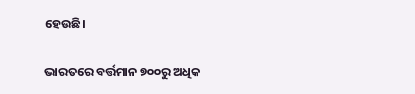ହେଉଛି।

ଭାରତରେ ବର୍ତ୍ତମାନ ୭୦୦ରୁ ଅଧିକ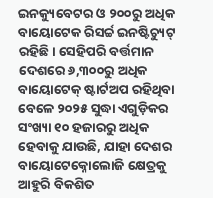ଇନକ୍ୟୁବେଟର ଓ ୨୦୦ରୁ ଅଧିକ ବାୟୋଟେକ ରିସର୍ଚ୍ଚ ଇନଷ୍ଟିଚ୍ୟୁଟ୍ ରହିଛି। ସେହିପରି ବର୍ତ୍ତମାନ ଦେଶରେ ୬,୩୦୦ରୁ ଅଧିକ ବାୟୋଟେକ୍ ଷ୍ଟାର୍ଟଅପ ରହିଥିବା ବେଳେ ୨୦୨୫ ସୁଦ୍ଧା ଏଗୁଡ଼ିକର ସଂଖ୍ୟା ୧୦ ହଜାରରୁ ଅଧିକ ହେବାକୁ ଯାଉଛି, ଯାହା ଦେଶର ବାୟୋଟେକ୍ନୋଲୋଜି କ୍ଷେତ୍ରକୁ ଆହୁରି ବିକଶିତ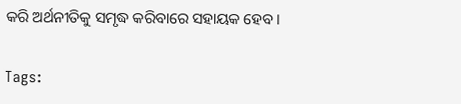କରି ଅର୍ଥନୀତିକୁ ସମୃଦ୍ଧ କରିବାରେ ସହାୟକ ହେବ।

Tags: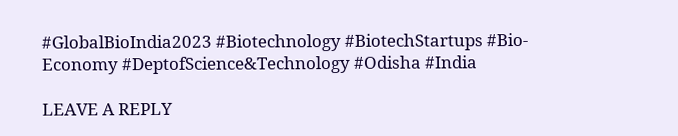#GlobalBioIndia2023 #Biotechnology #BiotechStartups #Bio-Economy #DeptofScience&Technology #Odisha #India

LEAVE A REPLY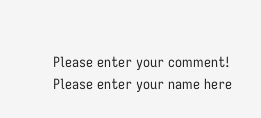Please enter your comment!
Please enter your name here